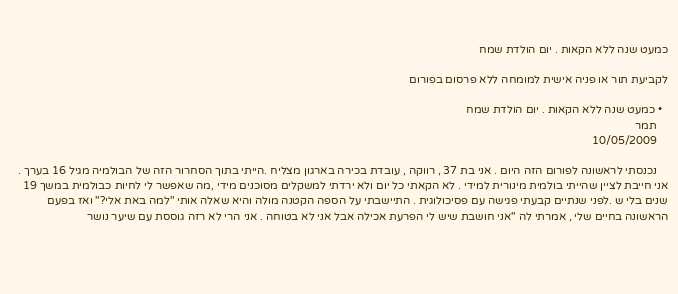כמעט שנה ללא הקאות . יום הולדת שמח

לקביעת תור או פניה אישית למומחה ללא פרסום בפורום

  • כמעט שנה ללא הקאות . יום הולדת שמח
    תמר
    10/05/2009

    נכנסתי לראשונה לפורום הזה היום . אני בת 37 , רווקה , עובדת בכירה בארגון מצליח .הייתי בתוך הסחרור הזה של הבולמיה מגיל 16 בערך . אני חייבת לציין שהייתי בולמית מינורית למידי . לא הקאתי כל יום ולא ירדתי למשקלים מסוכנים מידי ,מה שאפשר לי לחיות כבולמית במשך 19 שנים בלי ש .לפני שנתיים קבעתי פגישה עם פסיכולוגית . התיישבתי על הספה הקטנה מולה והיא שאלה אותי "למה באת אלי?" ואז בפעם הראשונה בחיים שלי , אמרתי לה "אני חושבת שיש לי הפרעת אכילה אבל אני לא בטוחה . אני הרי לא רזה גוססת עם שיער נושר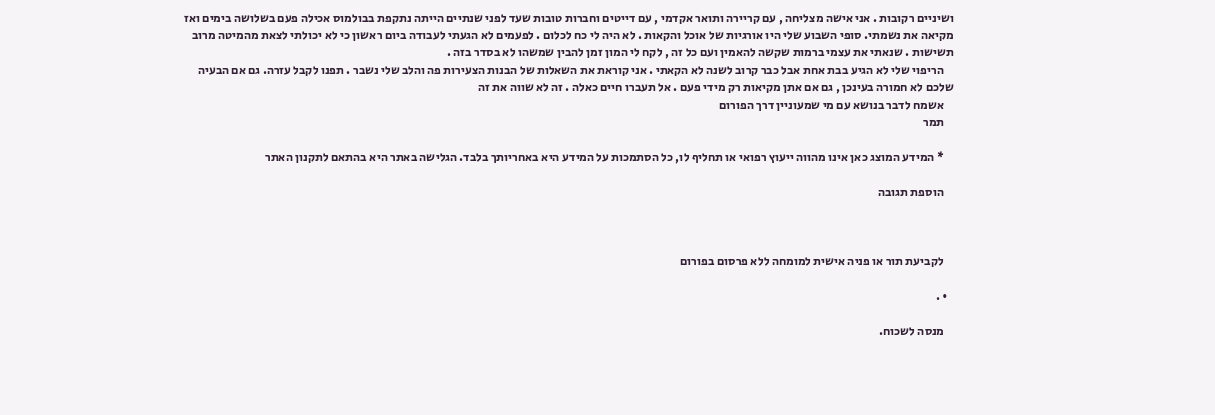ושיניים רקובות . אני אישה מצליחה , עם קריירה ותואר אקדמי , עם דייטים וחברות טובות שעד לפני שנתיים הייתה נתקפת בבולמוס אכילה פעם בשלושה בימים ואז מקיאה את נשמתי. סופי השבוע שלי היו אורגיות של אוכל והקאות . לא היה לי כח לכלום . לפעמים לא הגעתי לעבודה ביום ראשון כי לא יכולתי לצאת מהמיטה מרוב תשישות . שנאתי את עצמי ברמות שקשה להאמין ועם כל זה , לקח לי המון זמן להבין שמשהו לא בסדר בזה .
    הריפוי שלי לא הגיע בבת אחת אבל כבר קרוב לשנה לא הקאתי . אני קוראת את השאלות של הבנות הצעירות פה והלב שלי נשבר . תפנו לקבל עזרה. גם אם הבעיה שלכם לא חמורה בעינכן , גם אם אתן מקיאות רק מידי פעם . אל תעברו חיים כאלה . זה לא שווה את זה
    אשמח לדבר בנושא עם מי שמעוניין דרך הפורום
    תמר

    * המידע המוצג כאן אינו מהווה ייעוץ רפואי או תחליף לו, כל הסתמכות על המידע היא באחריותך בלבד. הגלישה באתר היא בהתאם לתקנון האתר

    הוספת תגובה



    לקביעת תור או פניה אישית למומחה ללא פרסום בפורום

  • .

    מנסה לשכוח.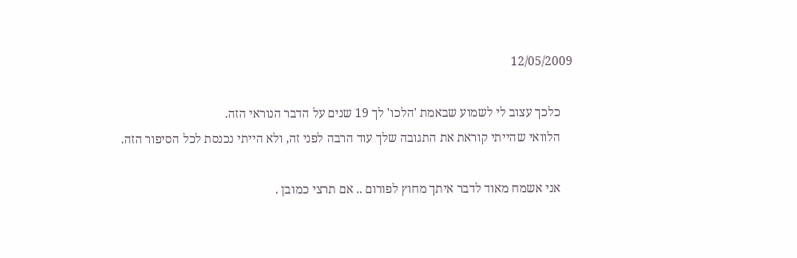12/05/2009

    כלכך עצוב לי לשמוע שבאמת 'הלכו' לך 19 שנים על הדבר הנוראי הזה.
    הלוואי שהייתי קוראת את התגובה שלך עוד הרבה לפני זה, ולא הייתי נכנסת לכל הסיפור הזה.

    אני אשמח מאוד לדבר איתך מחוץ לפורום .. אם תרצי כמובן .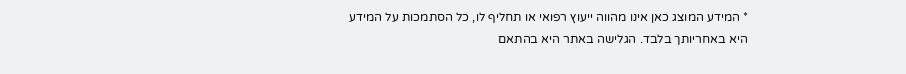* המידע המוצג כאן אינו מהווה ייעוץ רפואי או תחליף לו, כל הסתמכות על המידע היא באחריותך בלבד. הגלישה באתר היא בהתאם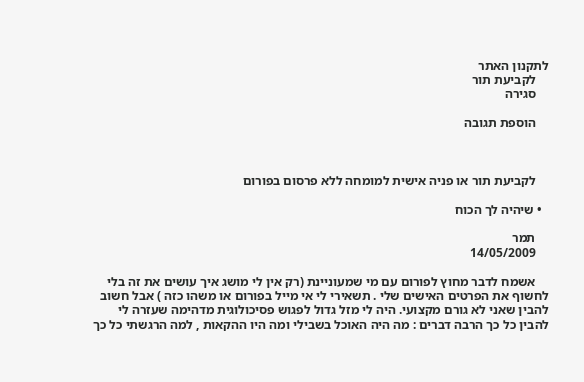לתקנון האתר
    לקביעת תור
    סגירה

    הוספת תגובה



    לקביעת תור או פניה אישית למומחה ללא פרסום בפורום

  • שיהיה לך הכוח

    תמר
    14/05/2009

    אשמח לדבר מחוץ לפורום עם מי שמעוניינת (רק אין לי מושג איך עושים את זה בלי לחשוף את הפרטים האישים שלי . תשאירי לי אי מייל בפורום או משהו כזה ) אבל חשוב להבין שאני לא גורם מקצועי. היה לי מזל גדול לפגוש פסיכולוגית מדהימה שעזרה לי להבין כל כך הרבה דברים : מה היה האוכל בשבילי ומה היו ההקאות , למה הרגשתי כל כך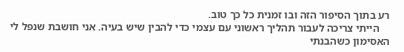רע בתוך הסיפור הזה ובו זמנית כל כך טוב.
    הייתי צריכה לעבור תהליך ראשוני עם עצמי כדי להבין שיש בעיה. אני חושבת שנפל לי האסימון כשהבנתי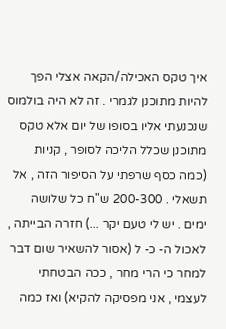איך טקס האכילה/הקאה אצלי הפך להיות מתוכנן לגמרי . זה לא היה בולמוס שנכנעתי אליו בסופו של יום אלא טקס מתוכנן שכלל הליכה לסופר , קניות (כמה כסף שרפתי על הסיפור הזה , אל תשאלי . 200-300 ש"ח כל שלושה ימים . יש לי טעם יקר ...) חזרה הבייתה , לאכול ה- כ- ל (אסור להשאיר שום דבר למחר כי הרי מחר , ככה הבטחתי לעצמי , אני מפסיקה להקיא) ואז כמה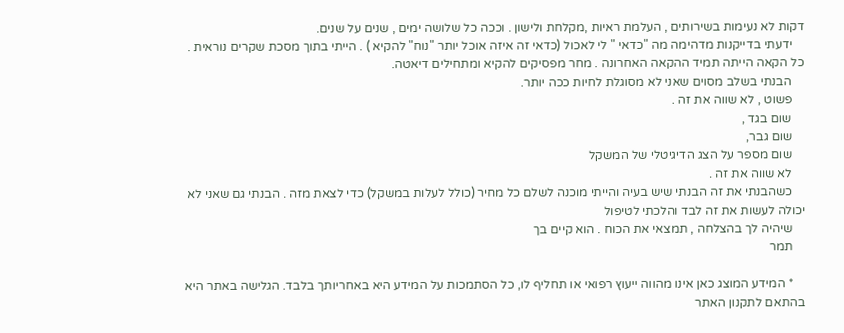דקות לא נעימות בשירותים , העלמת ראיות ,מקלחת ולישון . וככה כל שלושה ימים , שנים על שנים.
    ידעתי בדייקנות מדהימה מה "כדאי " לי לאכול (כדאי זה איזה אוכל יותר "נוח" להקיא ) . הייתי בתוך מסכת שקרים נוראית . כל הקאה הייתה תמיד ההקאה האחרונה . מחר מפסיקים להקיא ומתחילים דיאטה.
    הבנתי בשלב מסוים שאני לא מסוגלת לחיות ככה יותר.
    פשוט , לא שווה את זה .
    שום בגד ,
    שום גבר,
    שום מספר על הצג הדיגיטלי של המשקל
    לא שווה את זה .
    כשהבנתי את זה הבנתי שיש בעיה והייתי מוכנה לשלם כל מחיר (כולל לעלות במשקל) כדי לצאת מזה . הבנתי גם שאני לא יכולה לעשות את זה לבד והלכתי לטיפול
    שיהיה לך בהצלחה , תמצאי את הכוח . הוא קיים בך
    תמר

    * המידע המוצג כאן אינו מהווה ייעוץ רפואי או תחליף לו, כל הסתמכות על המידע היא באחריותך בלבד. הגלישה באתר היא בהתאם לתקנון האתר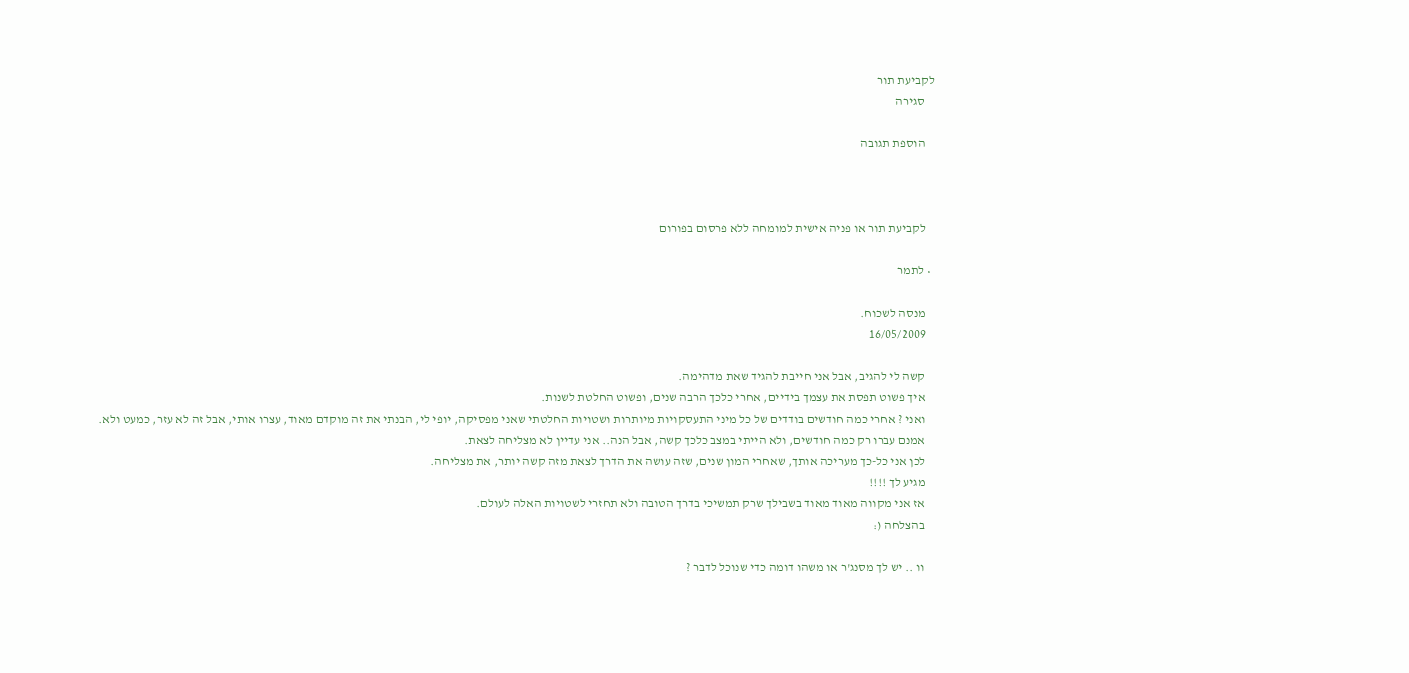לקביעת תור
    סגירה

    הוספת תגובה



    לקביעת תור או פניה אישית למומחה ללא פרסום בפורום

  • לתמר

    מנסה לשכוח.
    16/05/2009

    קשה לי להגיב, אבל אני חייבת להגיד שאת מדהימה.
    איך פשוט תפסת את עצמך בידיים, אחרי כלכך הרבה שנים, ופשוט החלטת לשנות.
    ואני ? אחרי כמה חודשים בודדים של כל מיני התעסקויות מיותרות ושטויות החלטתי שאני מפסיקה, יופי לי, הבנתי את זה מוקדם מאוד, עצרו אותי, אבל זה לא עזר, כמעט ולא.
    אמנם עברו רק כמה חודשים, ולא הייתי במצב כלכך קשה, אבל הנה.. אני עדיין לא מצליחה לצאת.
    לכן אני כל-כך מעריכה אותך, שאחרי המון שנים, שזה עושה את הדרך לצאת מזה קשה יותר, את מצליחה.
    מגיע לך !!!!
    אז אני מקווה מאוד מאוד בשבילך שרק תמשיכי בדרך הטובה ולא תחזרי לשטויות האלה לעולם.
    בהצלחה (:

    וו .. יש לך מסנג'ר או משהו דומה כדי שנוכל לדבר ?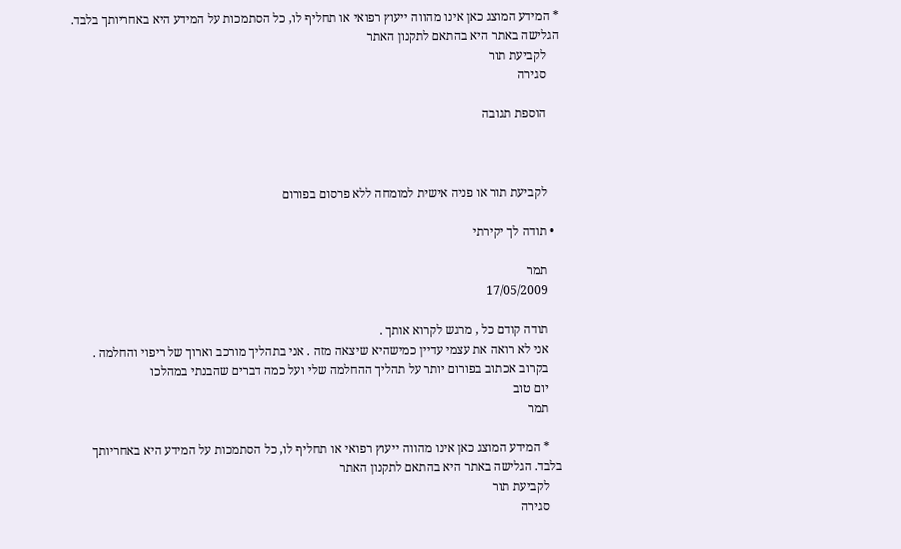* המידע המוצג כאן אינו מהווה ייעוץ רפואי או תחליף לו, כל הסתמכות על המידע היא באחריותך בלבד. הגלישה באתר היא בהתאם לתקנון האתר
    לקביעת תור
    סגירה

    הוספת תגובה



    לקביעת תור או פניה אישית למומחה ללא פרסום בפורום

  • תודה לך יקירתי

    תמר
    17/05/2009

    תודה קודם כל , מרגש לקרוא אותך .
    אני לא רואה את עצמי עדיין כמישהיא שיצאה מזה . אני בתהליך מורכב וארוך של ריפוי והחלמה .
    בקרוב אכתוב בפורום יותר על תהליך ההחלמה שלי ועל כמה דברים שהבנתי במהלכו
    יום טוב
    תמר

    * המידע המוצג כאן אינו מהווה ייעוץ רפואי או תחליף לו, כל הסתמכות על המידע היא באחריותך בלבד. הגלישה באתר היא בהתאם לתקנון האתר
    לקביעת תור
    סגירה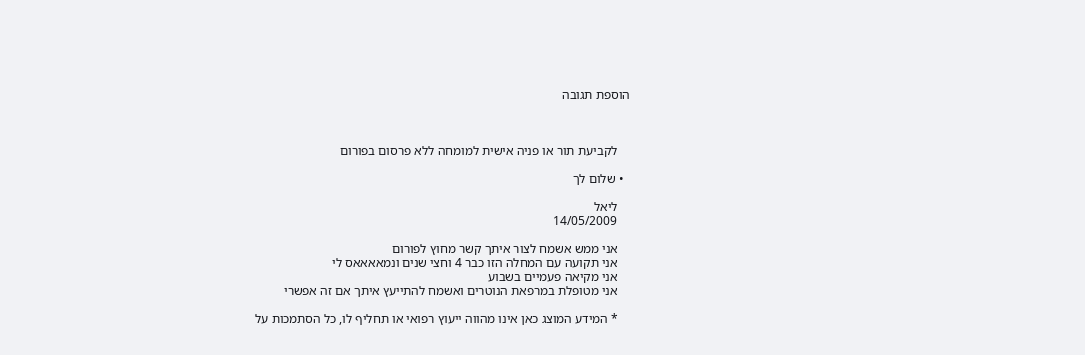הוספת תגובה



    לקביעת תור או פניה אישית למומחה ללא פרסום בפורום

  • שלום לך

    ליאל
    14/05/2009

    אני ממש אשמח לצור איתך קשר מחוץ לפורום
    אני תקועה עם המחלה הזו כבר 4 וחצי שנים ונמאאאאס לי
    אני מקיאה פעמיים בשבוע
    אני מטופלת במרפאת הנוטרים ואשמח להתייעץ איתך אם זה אפשרי

    * המידע המוצג כאן אינו מהווה ייעוץ רפואי או תחליף לו, כל הסתמכות על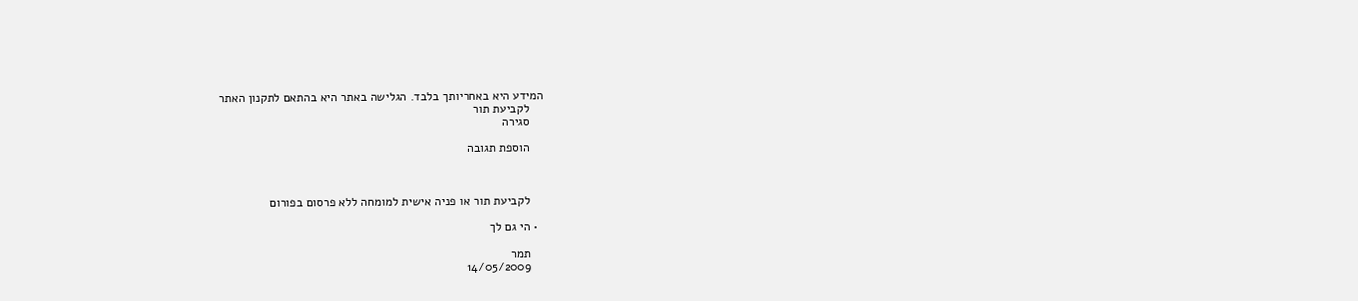המידע היא באחריותך בלבד. הגלישה באתר היא בהתאם לתקנון האתר
    לקביעת תור
    סגירה

    הוספת תגובה



    לקביעת תור או פניה אישית למומחה ללא פרסום בפורום

  • הי גם לך

    תמר
    14/05/2009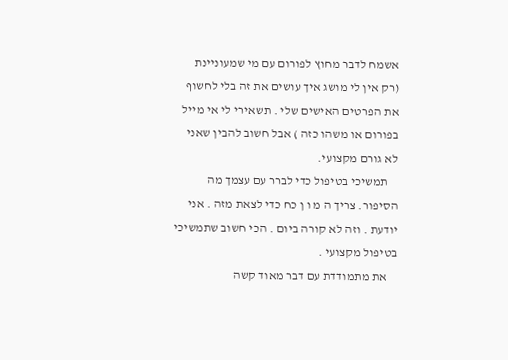אשמח לדבר מחוץ לפורום עם מי שמעוניינת (רק אין לי מושג איך עושים את זה בלי לחשוף את הפרטים האישים שלי . תשאירי לי אי מייל בפורום או משהו כזה ) אבל חשוב להבין שאני לא גורם מקצועי.
    תמשיכי בטיפול כדי לברר עם עצמך מה הסיפור. צריך ה מ ו ן כח כדי לצאת מזה . אני יודעת . וזה לא קורה ביום . הכי חשוב שתמשיכי בטיפול מקצועי .
    את מתמודדת עם דבר מאוד קשה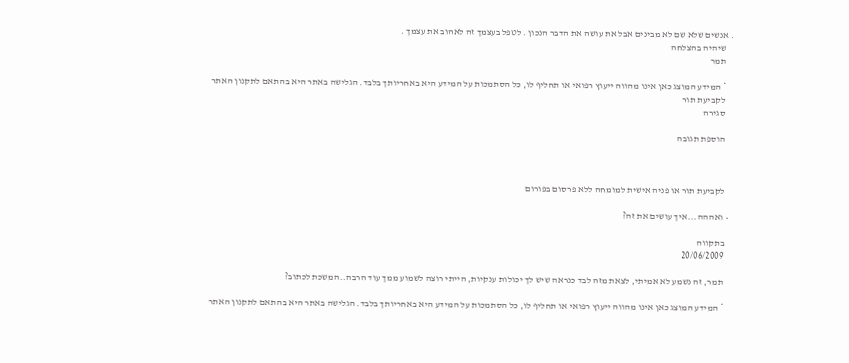. אנשים שלא שם לא מבינים אבל את עושה את הדבר הנכון . לטפל בעצמך זה לאהוב את עצמך .
    שיהיה בהצלחה
    תמר

    * המידע המוצג כאן אינו מהווה ייעוץ רפואי או תחליף לו, כל הסתמכות על המידע היא באחריותך בלבד. הגלישה באתר היא בהתאם לתקנון האתר
    לקביעת תור
    סגירה

    הוספת תגובה



    לקביעת תור או פניה אישית למומחה ללא פרסום בפורום

  • ואההה...איך עושים את זה?

    בתקווה
    20/06/2009

    תמר, זה נשמע לא אמיתי, לצאת מזה לבד כנראה שיש לך יכולות ענקיות, הייתי רוצה לשמוע ממך עוד הרבה..המשכת לכתוב?

    * המידע המוצג כאן אינו מהווה ייעוץ רפואי או תחליף לו, כל הסתמכות על המידע היא באחריותך בלבד. הגלישה באתר היא בהתאם לתקנון האתר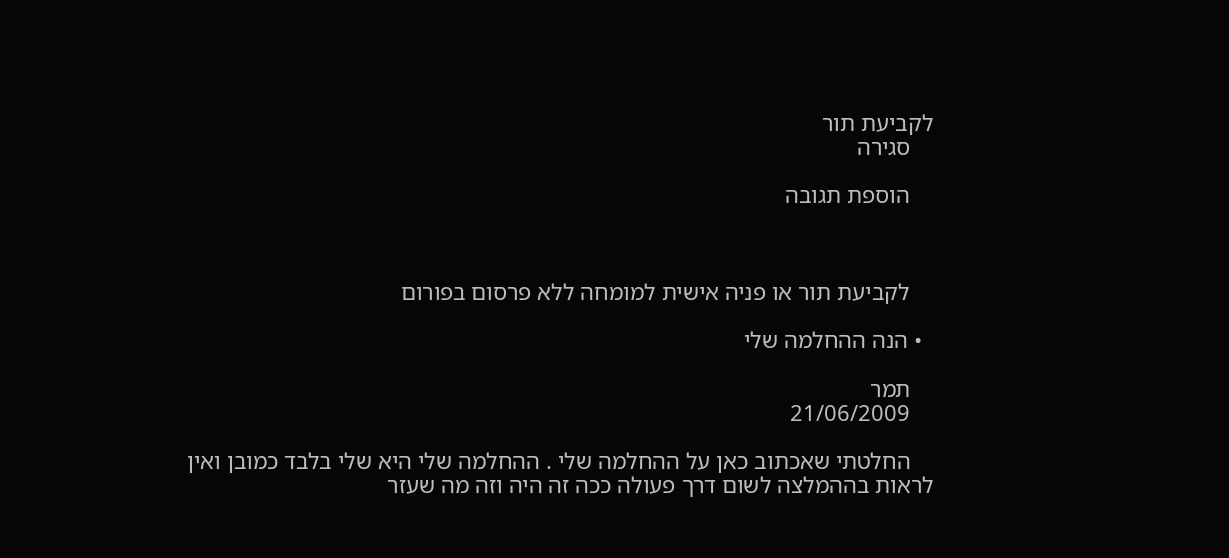לקביעת תור
    סגירה

    הוספת תגובה



    לקביעת תור או פניה אישית למומחה ללא פרסום בפורום

  • הנה ההחלמה שלי

    תמר
    21/06/2009

    החלטתי שאכתוב כאן על ההחלמה שלי . ההחלמה שלי היא שלי בלבד כמובן ואין לראות בההמלצה לשום דרך פעולה ככה זה היה וזה מה שעזר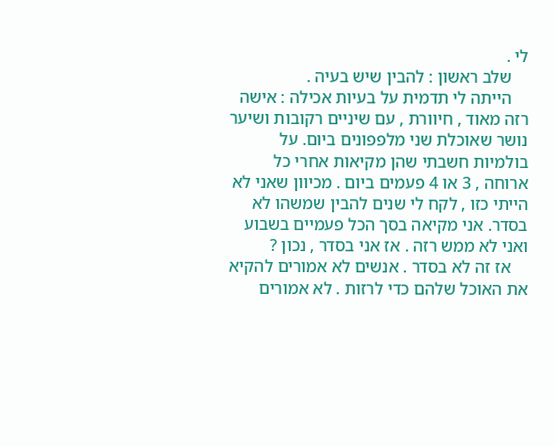לי .
    שלב ראשון : להבין שיש בעיה .
    הייתה לי תדמית על בעיות אכילה : אישה רזה מאוד , חיוורת , עם שיניים רקובות ושיער נושר שאוכלת שני מלפפונים ביום. על בולמיות חשבתי שהן מקיאות אחרי כל ארוחה , 3 או 4 פעמים ביום . מכיוון שאני לא הייתי כזו , לקח לי שנים להבין שמשהו לא בסדר. אני מקיאה בסך הכל פעמיים בשבוע ואני לא ממש רזה . אז אני בסדר , נכון ?
    אז זה לא בסדר . אנשים לא אמורים להקיא את האוכל שלהם כדי לרזות . לא אמורים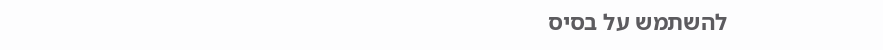להשתמש על בסיס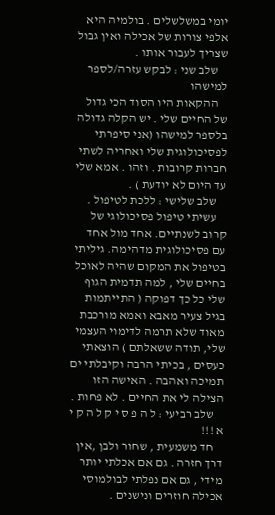יומי במשלשלים . בולמיה היא אלפי צורות של אכילה ואין גבול שצריך לעבור אותו .
    שלב שני : לבקש עזרה/לספר למישהו
    ההקאות היו הסוד הכי גדול של החיים שלי . יש הקלה גדולה בלספר למישהו (אני סיפרתי לפסיכולוגית שלי ואחריה לשתי חברות קרובות . וזהו . אמא שלי עד היום לא יודעת ) .
    שלב שלישי : ללכת לטיפול .
    עשיתי טיפול פסיכולוגי של קרוב לשנתיים. אחד מול אחד עם פסיכולוגית מדהימה. גיליתי בטיפול את המקום שהיה לאוכל בחיים שלי , למה תדמית הגוף שלי כל כך דפוקה ( התייתמות בגיל צעיר מאבא ואמא מורכבת מאוד שלא תרמה לדימוי העצמי שלי, תודה ששאלתם ) הוצאתי כעסים , בכיתי הרבה וקיבלתי ים תמיכה ואהבה . האישה הזו הצילה לי את החיים . לא פחות .
    שלב רביעי : ל ה פ ס י ק ל ה ק י א !!!
    חד משמעית , שחור ולבן ,אין דרך חזרה . גם אם אכלתי יותר מידי , גם אם נפלתי לבולמוסי אכילה חוזרים ונישנים .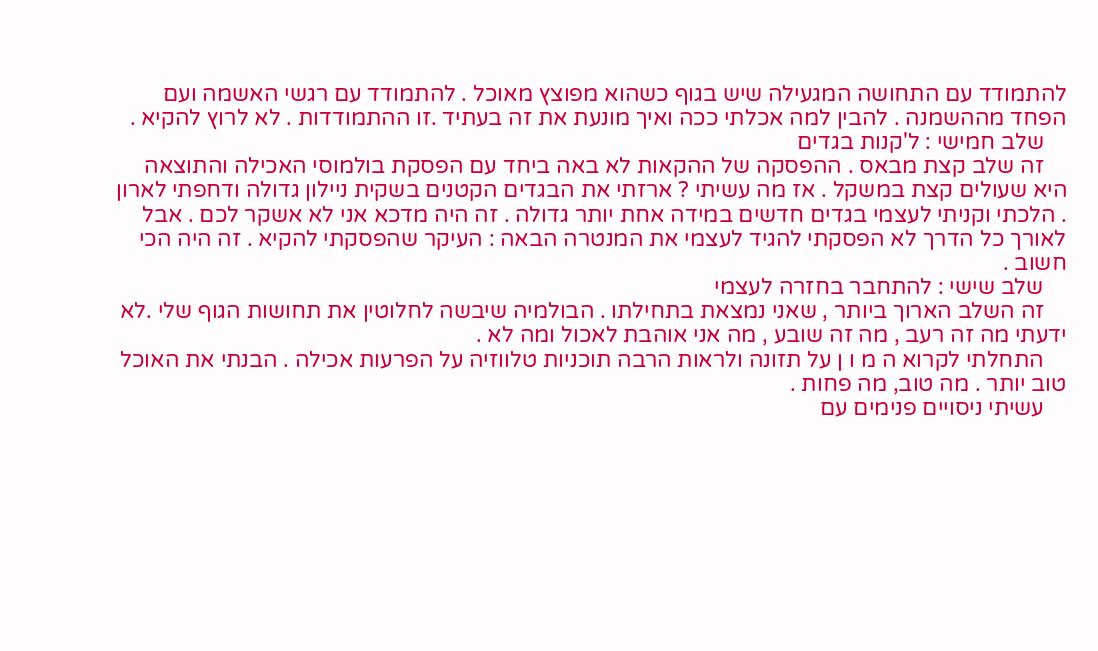להתמודד עם התחושה המגעילה שיש בגוף כשהוא מפוצץ מאוכל . להתמודד עם רגשי האשמה ועם הפחד מההשמנה . להבין למה אכלתי ככה ואיך מונעת את זה בעתיד .זו ההתמודדות . לא לרוץ להקיא .
    שלב חמישי : ל'קנות בגדים
    זה שלב קצת מבאס . ההפסקה של ההקאות לא באה ביחד עם הפסקת בולמוסי האכילה והתוצאה היא שעולים קצת במשקל . אז מה עשיתי ? ארזתי את הבגדים הקטנים בשקית ניילון גדולה ודחפתי לארון . הלכתי וקניתי לעצמי בגדים חדשים במידה אחת יותר גדולה . זה היה מדכא אני לא אשקר לכם . אבל לאורך כל הדרך לא הפסקתי להגיד לעצמי את המנטרה הבאה : העיקר שהפסקתי להקיא . זה היה הכי חשוב .
    שלב שישי : להתחבר בחזרה לעצמי
    זה השלב הארוך ביותר , שאני נמצאת בתחילתו . הבולמיה שיבשה לחלוטין את תחושות הגוף שלי .לא ידעתי מה זה רעב , מה זה שובע , מה אני אוהבת לאכול ומה לא .
    התחלתי לקרוא ה מ ו ן על תזונה ולראות הרבה תוכניות טלווזיה על הפרעות אכילה . הבנתי את האוכל טוב יותר . מה טוב, מה פחות .
    עשיתי ניסויים פנימים עם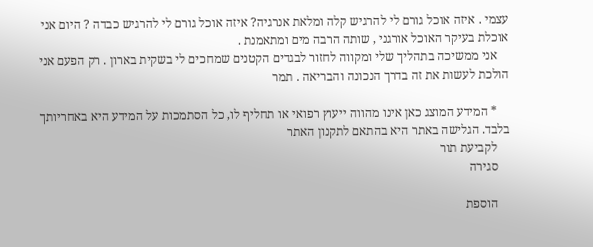עצמי . איזה אוכל גורם לי להרגיש קלה ומלאת אנרגיה? איזה אוכל גורם לי להרגיש כבדה ? היום אני אוכלת בעיקר האוכל אורגני , שותה הרבה מים ומתאמנת .
    אני ממשיכה בתהליך שלי ומקווה לחזור לבגדים הקטנים שמחכים לי בשקית בארון . רק הפעם אני הולכת לעשות את זה בדרך הנכונה והבריאה . תמר

    * המידע המוצג כאן אינו מהווה ייעוץ רפואי או תחליף לו, כל הסתמכות על המידע היא באחריותך בלבד. הגלישה באתר היא בהתאם לתקנון האתר
    לקביעת תור
    סגירה

    הוספת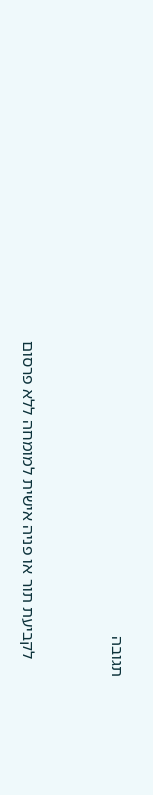תגובה



    לקביעת תור או פניה אישית למומחה ללא פרסום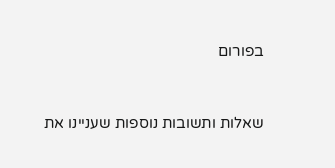בפורום


שאלות ותשובות נוספות שעניינו את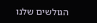הגולשים שלנו